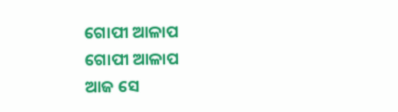ଗୋପୀ ଆଳାପ
ଗୋପୀ ଆଳାପ
ଆଜ ସେ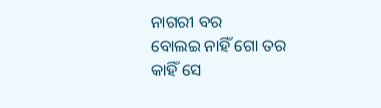ନାଗରୀ ବର
ବୋଲଇ ନାହିଁ ଗୋ ତର
କାହିଁ ସେ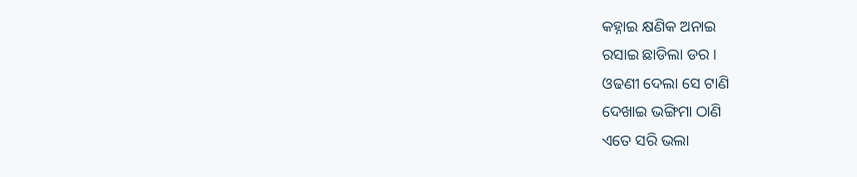କହ୍ନାଇ କ୍ଷଣିକ ଅନାଇ
ରସାଇ ଛାଡିଲା ଡର ।
ଓଢଣୀ ଦେଲା ସେ ଟାଣି
ଦେଖାଇ ଭଙ୍ଗିମା ଠାଣି
ଏତେ ସରି ଭଲା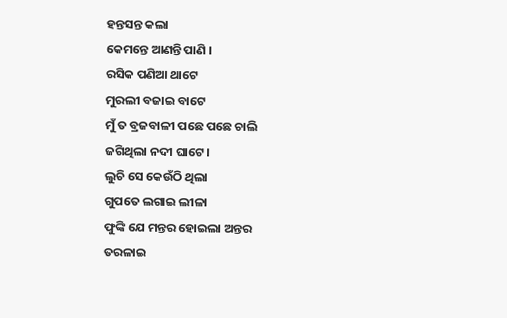ହନ୍ତସନ୍ତ କଲା
କେମନ୍ତେ ଆଣନ୍ତି ପାଣି ।
ରସିକ ପଣିଆ ଥାଟେ
ମୁରଲୀ ବଜାଇ ବାଟେ
ମୁଁ ତ ବ୍ରଜବାଳୀ ପଛେ ପଛେ ଚାଲି
ଜଗିଥିଲା ନଦୀ ଘାଟେ ।
ଲୁଚି ସେ କେଉଁଠି ଥିଲା
ଗୁପତେ ଲଗାଇ ଲୀଳା
ଫୁଙ୍କି ଯେ ମନ୍ତର ହୋଇଲା ଅନ୍ତର
ତରଳାଇ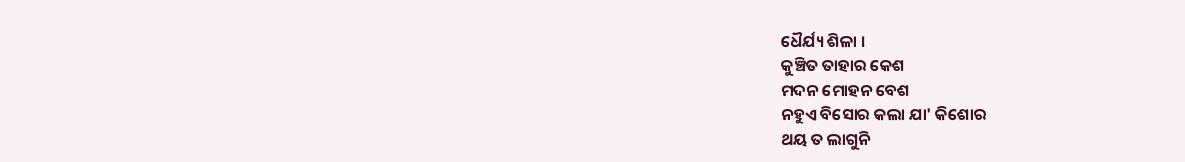ଧୈର୍ଯ୍ୟ ଶିଳା ।
କୁଞ୍ଚିତ ତାହାର କେଶ
ମଦନ ମୋହନ ବେଶ
ନହୁଏ ବିସୋର କଲା ଯା' କିଶୋର
ଥୟ ତ ଲାଗୁନି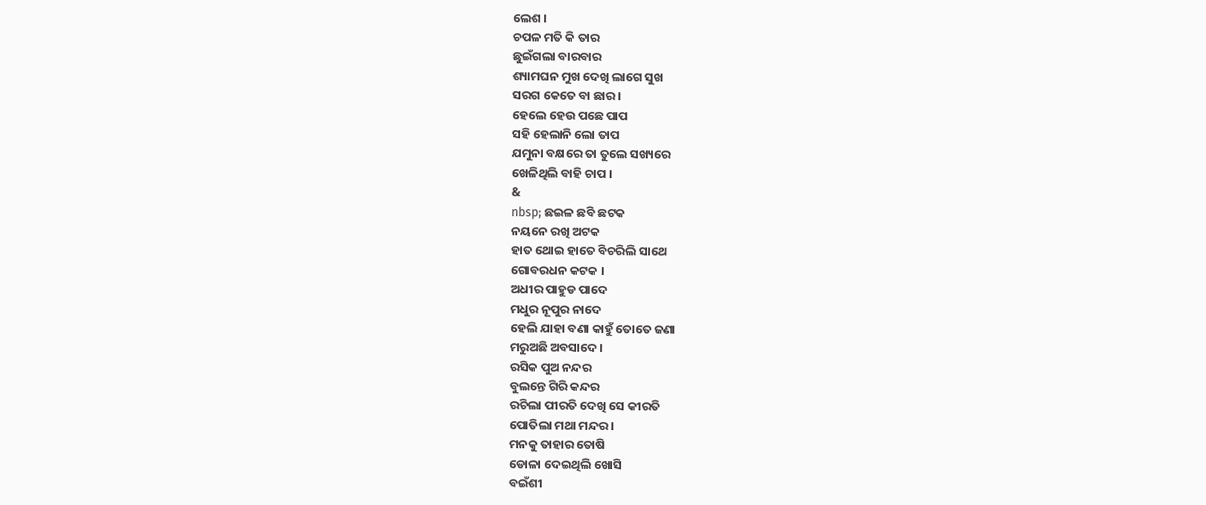ଲେଶ ।
ଚପଳ ମତି କି ତାର
ଛୁଇଁଗଲା ବାରବାର
ଶ୍ୟାମଘନ ମୁଖ ଦେଖି ଲାଗେ ସୁଖ
ସରଗ କେତେ ବା ଛାର ।
ହେଲେ ହେଉ ପଛେ ପାପ
ସହି ହେଲାନି ଲୋ ତାପ
ଯମୁନା ବକ୍ଷରେ ତା ତୁଲେ ସଖ୍ୟରେ
ଖେଳିଥିଲି ବାହି ଚାପ ।
&
nbsp; ଛଇଳ ଛବି ଛଟକ
ନୟନେ ରଖି ଅଟକ
ହାତ ଥୋଇ ହାତେ ବିଚରିଲି ସାଥେ
ଗୋବରଧନ କଟକ ।
ଅଧୀର ପାହୁଡ ପାଦେ
ମଧୁର ନୂପୁର ନାଦେ
ହେଲି ଯାହା ବଣା କାହୁଁ ତୋତେ ଜଣା
ମରୁଅଛି ଅବସାଦେ ।
ରସିକ ପୁଅ ନନ୍ଦର
ବୁଲନ୍ତେ ଗିରି କନ୍ଦର
ରଚିଲା ପୀରତି ଦେଖି ସେ କୀରତି
ପୋତିଲା ମଥା ମନ୍ଦର ।
ମନକୁ ତାହାର ତୋଷି
ଡୋଳା ଦେଇଥିଲି ଖୋସି
ବଇଁଶୀ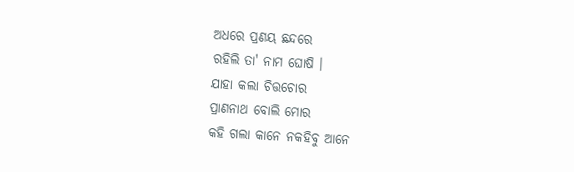ଅଧରେ ପ୍ରଣୟ ଛନ୍ଦରେ
ରହିଲି ତା' ନାମ ଘୋଷି ।
ଯାହା କଲା ଚିତ୍ତଚୋର
ପ୍ରାଣନାଥ ବୋଲି ମୋର
କହି ଗଲା କାନେ ନକହିବୁ ଆନେ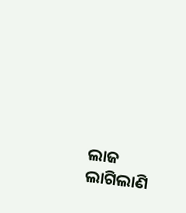ଲାଜ ଲାଗିଲାଣି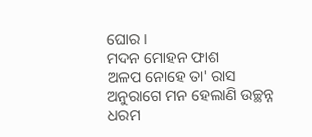ଘୋର ।
ମଦନ ମୋହନ ଫାଶ
ଅଳପ ନୋହେ ତା' ରାସ
ଅନୁରାଗେ ମନ ହେଲାଣି ଉଚ୍ଛନ୍ନ
ଧରମ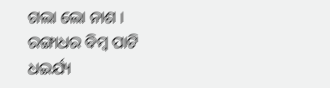ଗଲା ଲୋ ନାଶ ।
ରଙ୍ଗାଧର ବିମ୍ବ ପାଟି
ଧଇର୍ଯ୍ୟ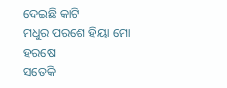ଦେଇଛି କାଟି
ମଧୁର ପରଶେ ହିୟା ମୋ ହରଷେ
ସତେକି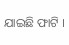ଯାଇଛି ଫାଟି ।